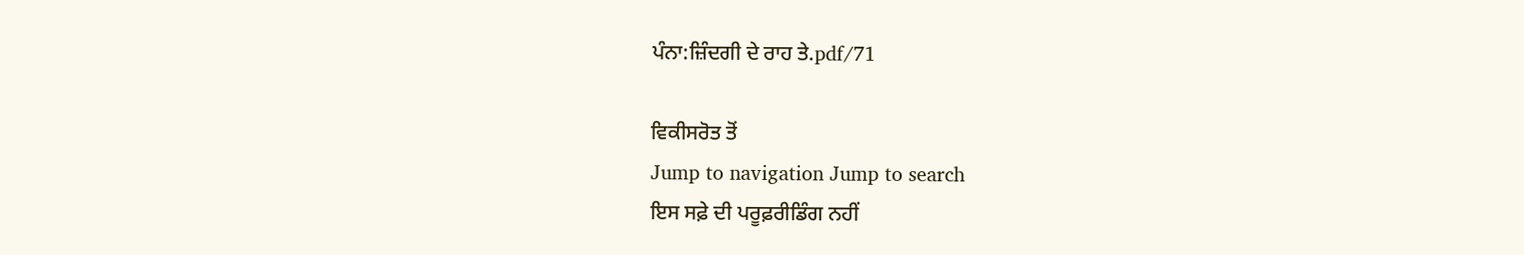ਪੰਨਾ:ਜ਼ਿੰਦਗੀ ਦੇ ਰਾਹ ਤੇ.pdf/71

ਵਿਕੀਸਰੋਤ ਤੋਂ
Jump to navigation Jump to search
ਇਸ ਸਫ਼ੇ ਦੀ ਪਰੂਫ਼ਰੀਡਿੰਗ ਨਹੀਂ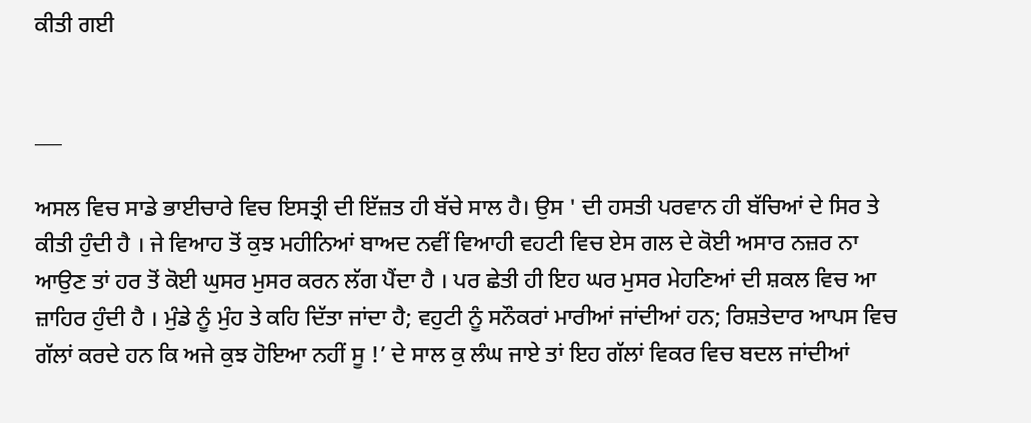ਕੀਤੀ ਗਈ


___

ਅਸਲ ਵਿਚ ਸਾਡੇ ਭਾਈਚਾਰੇ ਵਿਚ ਇਸਤ੍ਰੀ ਦੀ ਇੱਜ਼ਤ ਹੀ ਬੱਚੇ ਸਾਲ ਹੈ। ਉਸ ' ਦੀ ਹਸਤੀ ਪਰਵਾਨ ਹੀ ਬੱਚਿਆਂ ਦੇ ਸਿਰ ਤੇ ਕੀਤੀ ਹੁੰਦੀ ਹੈ । ਜੇ ਵਿਆਹ ਤੋਂ ਕੁਝ ਮਹੀਨਿਆਂ ਬਾਅਦ ਨਵੀਂ ਵਿਆਹੀ ਵਹਟੀ ਵਿਚ ਏਸ ਗਲ ਦੇ ਕੋਈ ਅਸਾਰ ਨਜ਼ਰ ਨਾ ਆਉਣ ਤਾਂ ਹਰ ਤੋਂ ਕੋਈ ਘੁਸਰ ਮੁਸਰ ਕਰਨ ਲੱਗ ਪੈਂਦਾ ਹੈ । ਪਰ ਛੇਤੀ ਹੀ ਇਹ ਘਰ ਮੁਸਰ ਮੇਹਣਿਆਂ ਦੀ ਸ਼ਕਲ ਵਿਚ ਆ ਜ਼ਾਹਿਰ ਹੁੰਦੀ ਹੈ । ਮੁੰਡੇ ਨੂੰ ਮੁੰਹ ਤੇ ਕਹਿ ਦਿੱਤਾ ਜਾਂਦਾ ਹੈ; ਵਹੁਟੀ ਨੂੰ ਸਨੌਕਰਾਂ ਮਾਰੀਆਂ ਜਾਂਦੀਆਂ ਹਨ; ਰਿਸ਼ਤੇਦਾਰ ਆਪਸ ਵਿਚ ਗੱਲਾਂ ਕਰਦੇ ਹਨ ਕਿ ਅਜੇ ਕੁਝ ਹੋਇਆ ਨਹੀਂ ਸੂ !’ ਦੇ ਸਾਲ ਕੁ ਲੰਘ ਜਾਏ ਤਾਂ ਇਹ ਗੱਲਾਂ ਵਿਕਰ ਵਿਚ ਬਦਲ ਜਾਂਦੀਆਂ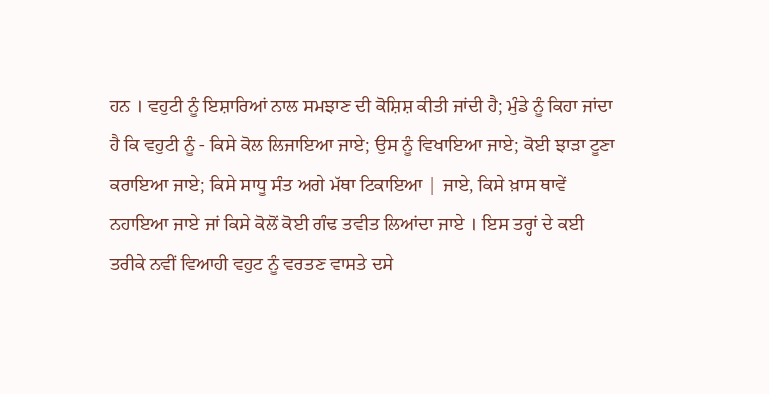ਹਨ । ਵਹੁਟੀ ਨੂੰ ਇਸ਼ਾਰਿਆਂ ਨਾਲ ਸਮਝਾਣ ਦੀ ਕੋਸ਼ਿਸ਼ ਕੀਤੀ ਜਾਂਦੀ ਹੈ; ਮੁੰਡੇ ਨੂੰ ਕਿਹਾ ਜਾਂਦਾ ਹੈ ਕਿ ਵਹੁਟੀ ਨੂੰ - ਕਿਸੇ ਕੋਲ ਲਿਜਾਇਆ ਜਾਏ; ਉਸ ਨੂੰ ਵਿਖਾਇਆ ਜਾਏ; ਕੋਈ ਝਾੜਾ ਟੂਣਾ ਕਰਾਇਆ ਜਾਏ; ਕਿਸੇ ਸਾਧੂ ਸੰਤ ਅਗੇ ਮੱਥਾ ਟਿਕਾਇਆ | ਜਾਏ, ਕਿਸੇ ਖ਼ਾਸ ਥਾਵੇਂ ਨਹਾਇਆ ਜਾਏ ਜਾਂ ਕਿਸੇ ਕੋਲੋਂ ਕੋਈ ਗੰਢ ਤਵੀਤ ਲਿਆਂਦਾ ਜਾਏ । ਇਸ ਤਰ੍ਹਾਂ ਦੇ ਕਈ ਤਰੀਕੇ ਨਵੀਂ ਵਿਆਹੀ ਵਹੁਟ ਨੂੰ ਵਰਤਣ ਵਾਸਤੇ ਦਸੇ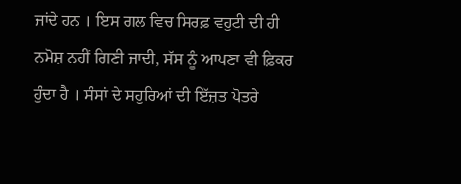ਜਾਂਦੇ ਹਨ । ਇਸ ਗਲ ਵਿਚ ਸਿਰਫ਼ ਵਹੁਟੀ ਦੀ ਹੀ ਨਮੋਸ਼ ਨਹੀਂ ਗਿਣੀ ਜਾਦੀ, ਸੱਸ ਨੂੰ ਆਪਣਾ ਵੀ ਫ਼ਿਕਰ ਹੁੰਦਾ ਹੈ । ਸੰਸਾਂ ਦੇ ਸਹੁਰਿਆਂ ਦੀ ਇੱਜ਼ਤ ਪੋਤਰੇ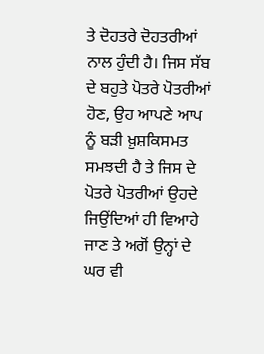ਤੇ ਦੋਹਤਰੇ ਦੋਹਤਰੀਆਂ ਨਾਲ ਹੁੰਦੀ ਹੈ। ਜਿਸ ਸੱਬ ਦੇ ਬਹੁਤੇ ਪੋਤਰੇ ਪੋਤਰੀਆਂ ਹੋਣ, ਉਹ ਆਪਣੇ ਆਪ ਨੂੰ ਬੜੀ ਖ਼ੁਸ਼ਕਿਸਮਤ ਸਮਝਦੀ ਹੈ ਤੇ ਜਿਸ ਦੇ ਪੋਤਰੇ ਪੋਤਰੀਆਂ ਉਹਦੇ ਜਿਉਂਦਿਆਂ ਹੀ ਵਿਆਹੇ ਜਾਣ ਤੇ ਅਗੋਂ ਉਨ੍ਹਾਂ ਦੇ ਘਰ ਵੀ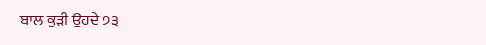ਬਾਲ ਕੁੜੀ ਉਹਦੇ ੭੩